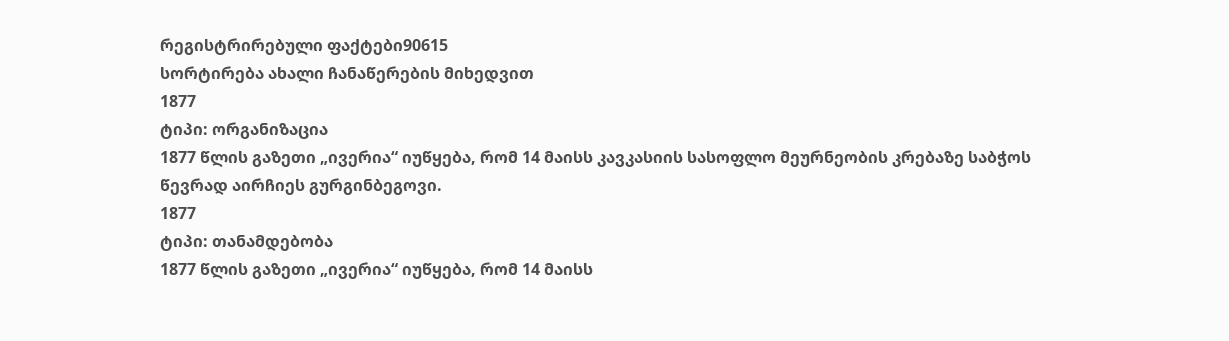რეგისტრირებული ფაქტები90615
სორტირება ახალი ჩანაწერების მიხედვით
1877
ტიპი: ორგანიზაცია
1877 წლის გაზეთი „ივერია“ იუწყება, რომ 14 მაისს კავკასიის სასოფლო მეურნეობის კრებაზე საბჭოს წევრად აირჩიეს გურგინბეგოვი.
1877
ტიპი: თანამდებობა
1877 წლის გაზეთი „ივერია“ იუწყება, რომ 14 მაისს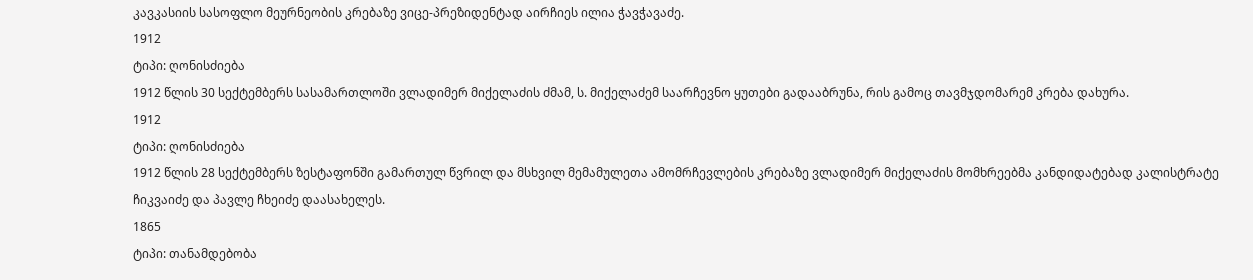კავკასიის სასოფლო მეურნეობის კრებაზე ვიცე-პრეზიდენტად აირჩიეს ილია ჭავჭავაძე.
1912
ტიპი: ღონისძიება
1912 წლის 30 სექტემბერს სასამართლოში ვლადიმერ მიქელაძის ძმამ, ს. მიქელაძემ საარჩევნო ყუთები გადააბრუნა, რის გამოც თავმჯდომარემ კრება დახურა.
1912
ტიპი: ღონისძიება
1912 წლის 28 სექტემბერს ზესტაფონში გამართულ წვრილ და მსხვილ მემამულეთა ამომრჩევლების კრებაზე ვლადიმერ მიქელაძის მომხრეებმა კანდიდატებად კალისტრატე ჩიკვაიძე და პავლე ჩხეიძე დაასახელეს.
1865
ტიპი: თანამდებობა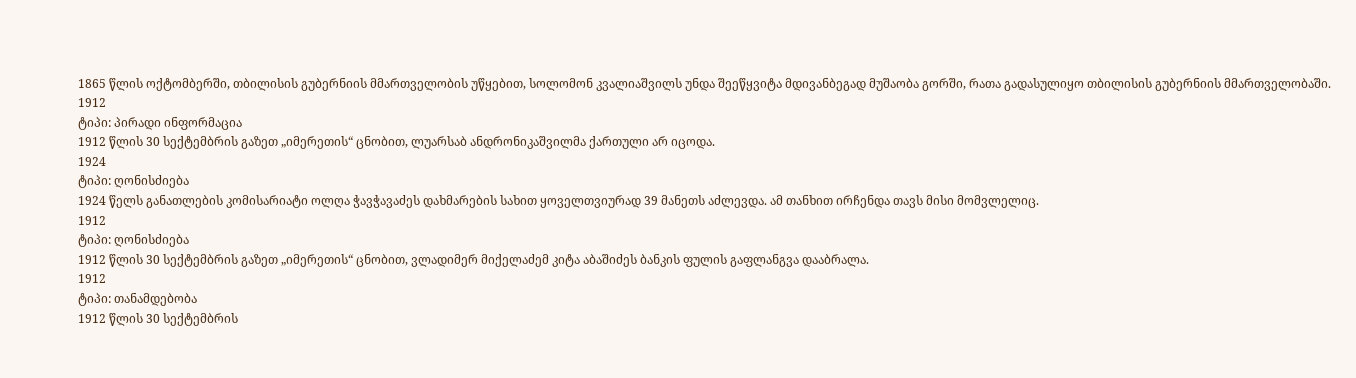1865 წლის ოქტომბერში, თბილისის გუბერნიის მმართველობის უწყებით, სოლომონ კვალიაშვილს უნდა შეეწყვიტა მდივანბეგად მუშაობა გორში, რათა გადასულიყო თბილისის გუბერნიის მმართველობაში.
1912
ტიპი: პირადი ინფორმაცია
1912 წლის 30 სექტემბრის გაზეთ „იმერეთის“ ცნობით, ლუარსაბ ანდრონიკაშვილმა ქართული არ იცოდა.
1924
ტიპი: ღონისძიება
1924 წელს განათლების კომისარიატი ოლღა ჭავჭავაძეს დახმარების სახით ყოველთვიურად 39 მანეთს აძლევდა. ამ თანხით ირჩენდა თავს მისი მომვლელიც.
1912
ტიპი: ღონისძიება
1912 წლის 30 სექტემბრის გაზეთ „იმერეთის“ ცნობით, ვლადიმერ მიქელაძემ კიტა აბაშიძეს ბანკის ფულის გაფლანგვა დააბრალა.
1912
ტიპი: თანამდებობა
1912 წლის 30 სექტემბრის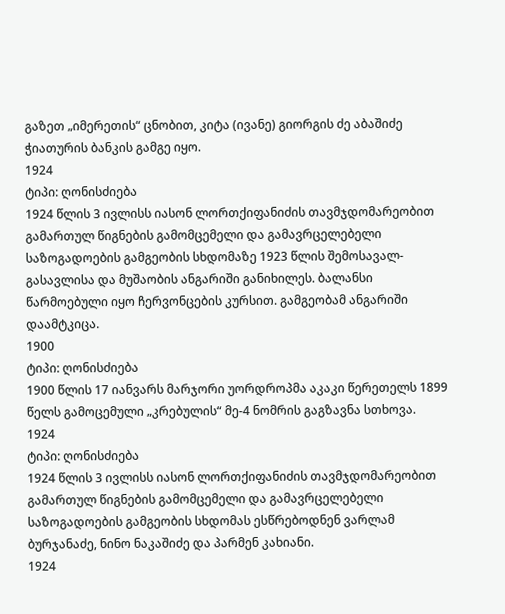გაზეთ „იმერეთის“ ცნობით, კიტა (ივანე) გიორგის ძე აბაშიძე ჭიათურის ბანკის გამგე იყო.
1924
ტიპი: ღონისძიება
1924 წლის 3 ივლისს იასონ ლორთქიფანიძის თავმჯდომარეობით გამართულ წიგნების გამომცემელი და გამავრცელებელი საზოგადოების გამგეობის სხდომაზე 1923 წლის შემოსავალ-გასავლისა და მუშაობის ანგარიში განიხილეს. ბალანსი წარმოებული იყო ჩერვონცების კურსით. გამგეობამ ანგარიში დაამტკიცა.
1900
ტიპი: ღონისძიება
1900 წლის 17 იანვარს მარჯორი უორდროპმა აკაკი წერეთელს 1899 წელს გამოცემული „კრებულის“ მე-4 ნომრის გაგზავნა სთხოვა.
1924
ტიპი: ღონისძიება
1924 წლის 3 ივლისს იასონ ლორთქიფანიძის თავმჯდომარეობით გამართულ წიგნების გამომცემელი და გამავრცელებელი საზოგადოების გამგეობის სხდომას ესწრებოდნენ ვარლამ ბურჯანაძე, ნინო ნაკაშიძე და პარმენ კახიანი.
1924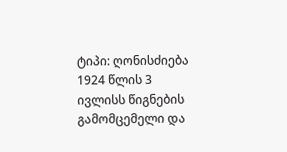ტიპი: ღონისძიება
1924 წლის 3 ივლისს წიგნების გამომცემელი და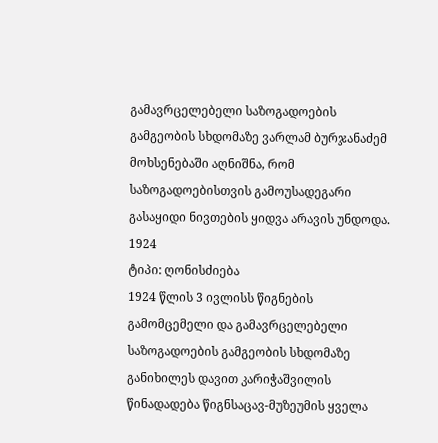გამავრცელებელი საზოგადოების გამგეობის სხდომაზე ვარლამ ბურჯანაძემ მოხსენებაში აღნიშნა, რომ საზოგადოებისთვის გამოუსადეგარი გასაყიდი ნივთების ყიდვა არავის უნდოდა.
1924
ტიპი: ღონისძიება
1924 წლის 3 ივლისს წიგნების გამომცემელი და გამავრცელებელი საზოგადოების გამგეობის სხდომაზე განიხილეს დავით კარიჭაშვილის წინადადება წიგნსაცავ-მუზეუმის ყველა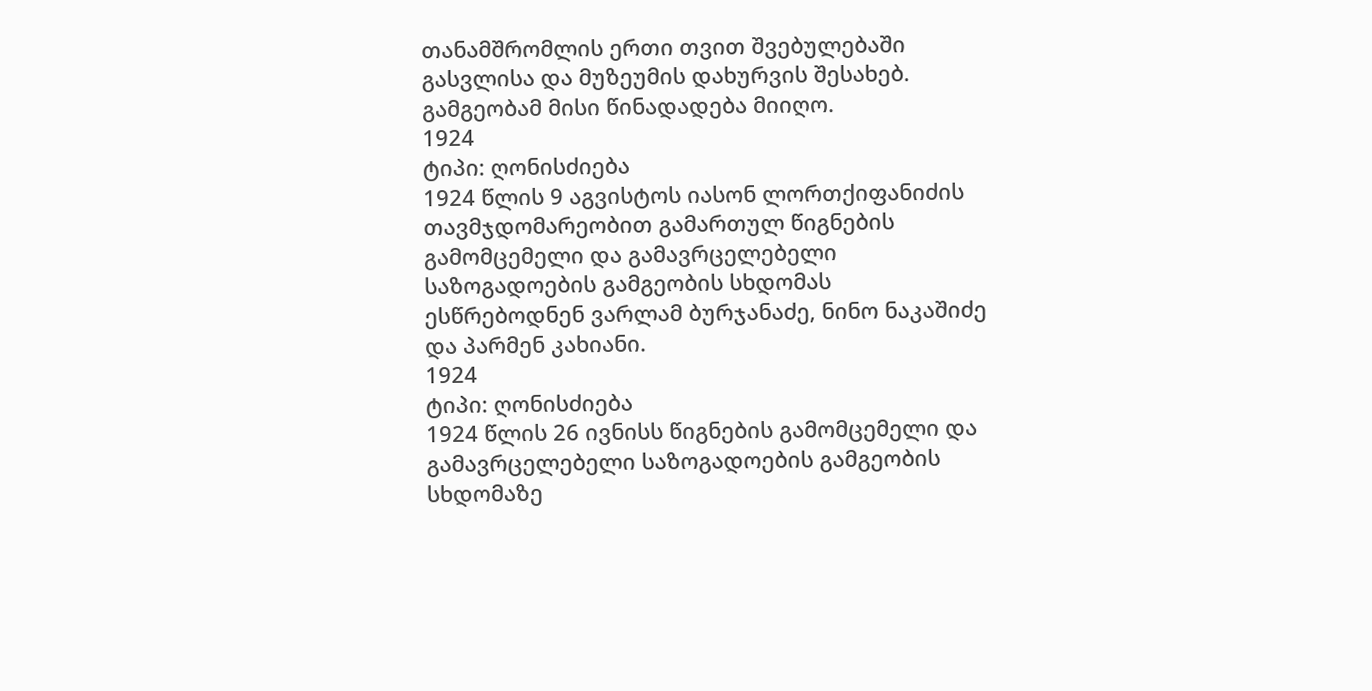თანამშრომლის ერთი თვით შვებულებაში გასვლისა და მუზეუმის დახურვის შესახებ. გამგეობამ მისი წინადადება მიიღო.
1924
ტიპი: ღონისძიება
1924 წლის 9 აგვისტოს იასონ ლორთქიფანიძის თავმჯდომარეობით გამართულ წიგნების გამომცემელი და გამავრცელებელი საზოგადოების გამგეობის სხდომას ესწრებოდნენ ვარლამ ბურჯანაძე, ნინო ნაკაშიძე და პარმენ კახიანი.
1924
ტიპი: ღონისძიება
1924 წლის 26 ივნისს წიგნების გამომცემელი და გამავრცელებელი საზოგადოების გამგეობის სხდომაზე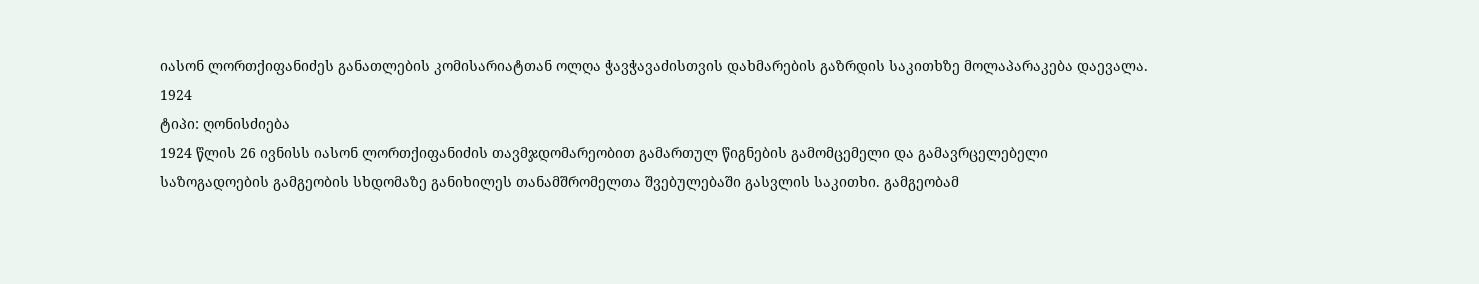იასონ ლორთქიფანიძეს განათლების კომისარიატთან ოლღა ჭავჭავაძისთვის დახმარების გაზრდის საკითხზე მოლაპარაკება დაევალა.
1924
ტიპი: ღონისძიება
1924 წლის 26 ივნისს იასონ ლორთქიფანიძის თავმჯდომარეობით გამართულ წიგნების გამომცემელი და გამავრცელებელი საზოგადოების გამგეობის სხდომაზე განიხილეს თანამშრომელთა შვებულებაში გასვლის საკითხი. გამგეობამ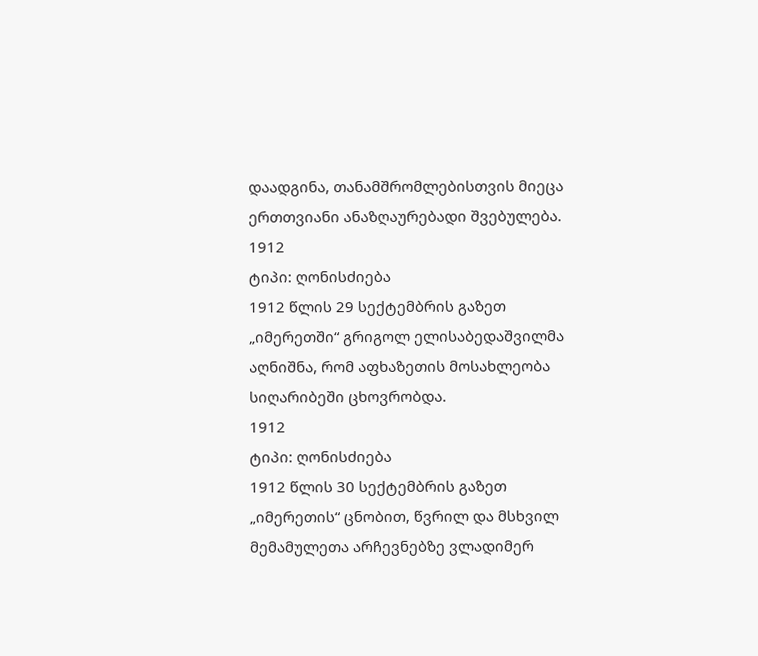დაადგინა, თანამშრომლებისთვის მიეცა ერთთვიანი ანაზღაურებადი შვებულება.
1912
ტიპი: ღონისძიება
1912 წლის 29 სექტემბრის გაზეთ „იმერეთში“ გრიგოლ ელისაბედაშვილმა აღნიშნა, რომ აფხაზეთის მოსახლეობა სიღარიბეში ცხოვრობდა.
1912
ტიპი: ღონისძიება
1912 წლის 30 სექტემბრის გაზეთ „იმერეთის“ ცნობით, წვრილ და მსხვილ მემამულეთა არჩევნებზე ვლადიმერ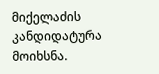მიქელაძის კანდიდატურა მოიხსნა.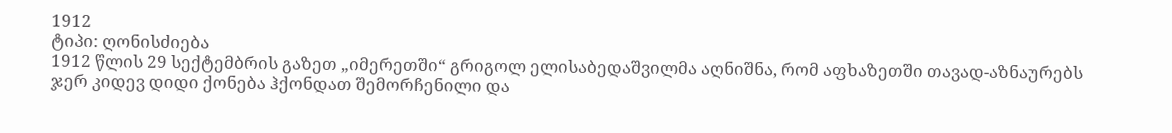1912
ტიპი: ღონისძიება
1912 წლის 29 სექტემბრის გაზეთ „იმერეთში“ გრიგოლ ელისაბედაშვილმა აღნიშნა, რომ აფხაზეთში თავად-აზნაურებს ჯერ კიდევ დიდი ქონება ჰქონდათ შემორჩენილი და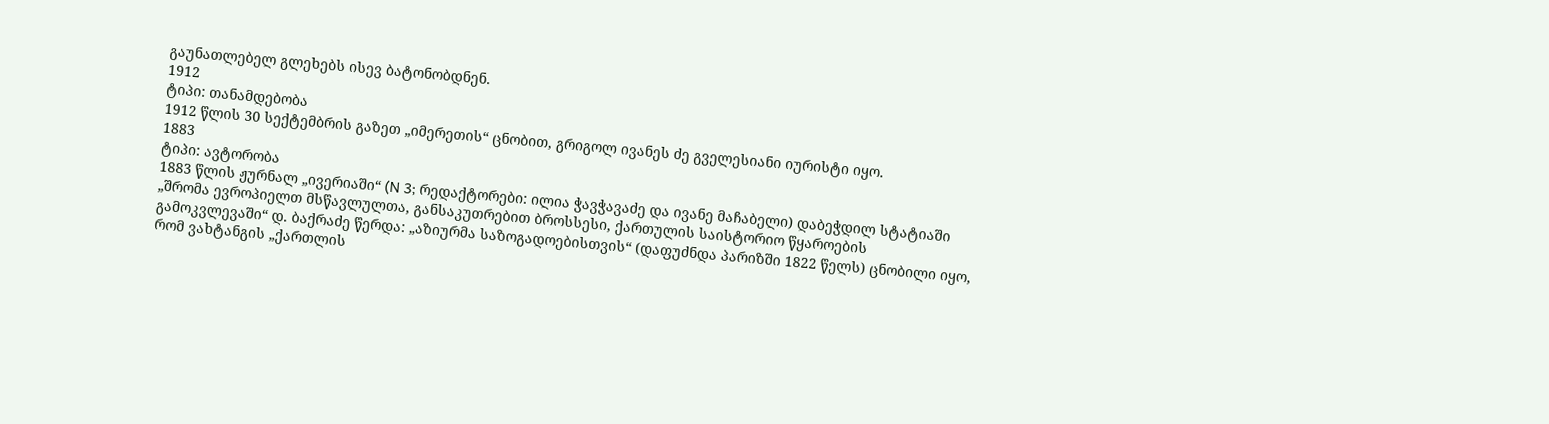გაუნათლებელ გლეხებს ისევ ბატონობდნენ.
1912
ტიპი: თანამდებობა
1912 წლის 30 სექტემბრის გაზეთ „იმერეთის“ ცნობით, გრიგოლ ივანეს ძე გველესიანი იურისტი იყო.
1883
ტიპი: ავტორობა
1883 წლის ჟურნალ „ივერიაში“ (N 3; რედაქტორები: ილია ჭავჭავაძე და ივანე მაჩაბელი) დაბეჭდილ სტატიაში „შრომა ევროპიელთ მსწავლულთა, განსაკუთრებით ბროსსესი, ქართულის საისტორიო წყაროების გამოკვლევაში“ დ. ბაქრაძე წერდა: „აზიურმა საზოგადოებისთვის“ (დაფუძნდა პარიზში 1822 წელს) ცნობილი იყო, რომ ვახტანგის „ქართლის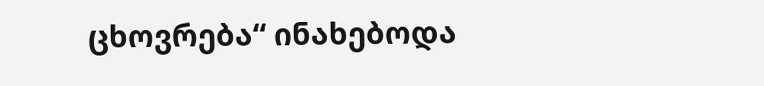ცხოვრება“ ინახებოდა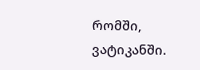რომში, ვატიკანში.